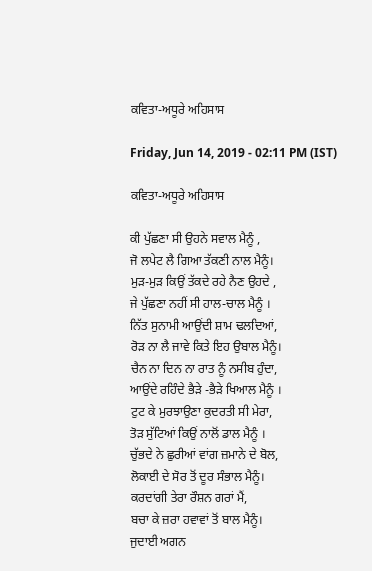ਕਵਿਤਾ-ਅਧੂਰੇ ਅਹਿਸਾਸ

Friday, Jun 14, 2019 - 02:11 PM (IST)

ਕਵਿਤਾ-ਅਧੂਰੇ ਅਹਿਸਾਸ

ਕੀ ਪੁੱਛਣਾ ਸੀ ਉਹਨੇ ਸਵਾਲ ਮੈਨੂੰ ,
ਜੋ ਲਪੇਟ ਲੈ ਗਿਆ ਤੱਕਣੀ ਨਾਲ ਮੈਨੂੰ।
ਮੁੜ-ਮੁੜ ਕਿਉਂ ਤੱਕਦੇ ਰਹੇ ਨੈਣ ਉਹਦੇ ,
ਜੇ ਪੁੱਛਣਾ ਨਹੀਂ ਸੀ ਹਾਲ-ਚਾਲ ਮੈਨੂੰ ।
ਨਿੱਤ ਸੁਨਾਮੀ ਆਉਂਦੀ ਸ਼ਾਮ ਢਲਦਿਆਂ,
ਰੋੜ ਨਾ ਲੈ ਜਾਵੇ ਕਿਤੇ ਇਹ ਉਬਾਲ ਮੈਨੂੰ।
ਚੈਨ ਨਾ ਦਿਨ ਨਾ ਰਾਤ ਨੂੰ ਨਸੀਬ ਹੁੰਦਾ,
ਆਉਂਦੇ ਰਹਿੰਦੇ ਭੈੜੇ -ਭੈੜੇ ਖਿਆਲ ਮੈਨੂੰ ।
ਟੁਟ ਕੇ ਮੁਰਝਾਉਣਾ ਕੁਦਰਤੀ ਸੀ ਮੇਰਾ,
ਤੋੜ ਸੁੱਟਿਆਂ ਕਿਉਂ ਨਾਲੋਂ ਡਾਲ ਮੈਨੂੰ ।
ਚੁੱਭਦੇ ਨੇ ਛੁਰੀਆਂ ਵਾਂਗ ਜ਼ਮਾਨੇ ਦੇ ਬੋਲ,
ਲੋਕਾਈ ਦੇ ਸੋਰ ਤੋਂ ਦੂਰ ਸੰਭਾਲ ਮੈਨੂੰ।
ਕਰਦਾਂਗੀ ਤੇਰਾ ਰੌਸ਼ਨ ਗਰਾਂ ਮੈਂ,
ਬਚਾ ਕੇ ਜ਼ਰਾ ਹਵਾਵਾਂ ਤੋਂ ਬਾਲ ਮੈਨੂੰ।
ਜੁਦਾਈ ਅਗਨ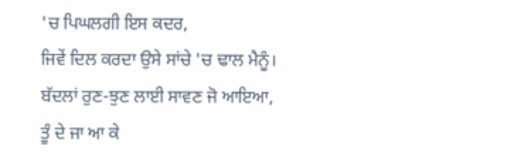'ਚ ਪਿਘਲਗੀ ਇਸ ਕਦਰ,
ਜਿਵੇਂ ਦਿਲ ਕਰਦਾ ਉਸੇ ਸਾਂਚੇ 'ਚ ਢਾਲ ਮੈਨੂੰ।
ਬੱਦਲਾਂ ਰੁਣ-ਝੁਣ ਲਾਈ ਸਾਵਣ ਜੋ ਆਇਆ,
ਤੂੰ ਦੇ ਜਾ ਆ ਕੇ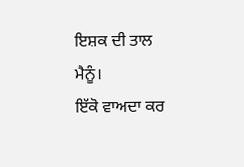ਇਸ਼ਕ ਦੀ ਤਾਲ ਮੈਨੂੰ।
ਇੱਕੋ ਵਾਅਦਾ ਕਰ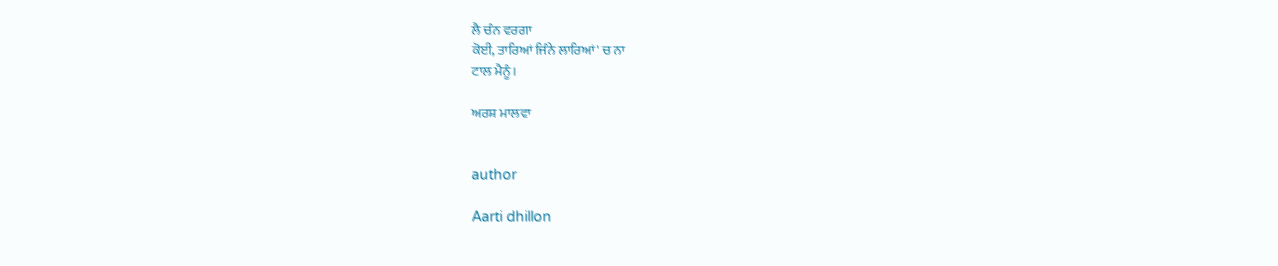ਲੈ ਚੰਨ ਵਰਗਾ
ਕੋਈ, ਤਾਰਿਆਂ ਜਿੰਨੇ ਲਾਰਿਆਂ' ਚ ਨਾ
ਟਾਲ ਮੈਨੂੰ।

ਅਰਸ਼ ਮਾਲਵਾ


author

Aarti dhillon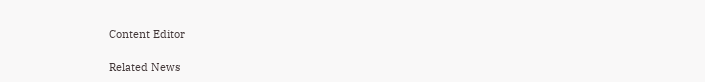Content Editor

Related News